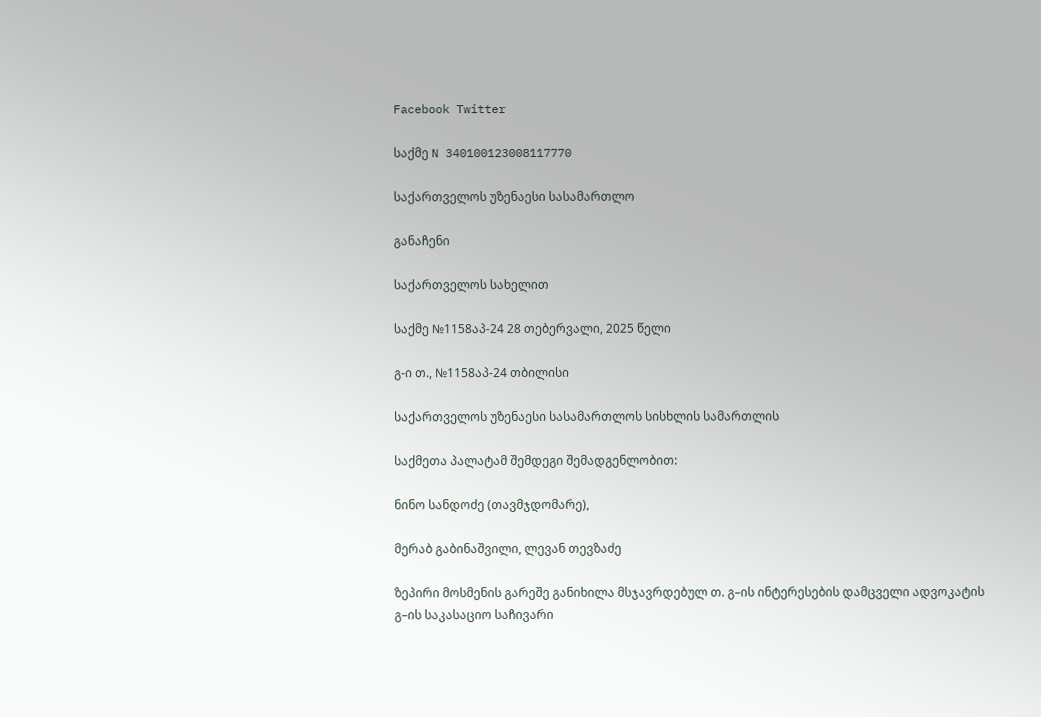Facebook Twitter

საქმე N 340100123008117770

საქართველოს უზენაესი სასამართლო

განაჩენი

საქართველოს სახელით

საქმე №1158აპ-24 28 თებერვალი, 2025 წელი

გ-ი თ., №1158აპ-24 თბილისი

საქართველოს უზენაესი სასამართლოს სისხლის სამართლის

საქმეთა პალატამ შემდეგი შემადგენლობით:

ნინო სანდოძე (თავმჯდომარე),

მერაბ გაბინაშვილი, ლევან თევზაძე

ზეპირი მოსმენის გარეშე განიხილა მსჯავრდებულ თ. გ–ის ინტერესების დამცველი ადვოკატის გ–ის საკასაციო საჩივარი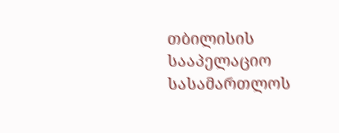თბილისის სააპელაციო სასამართლოს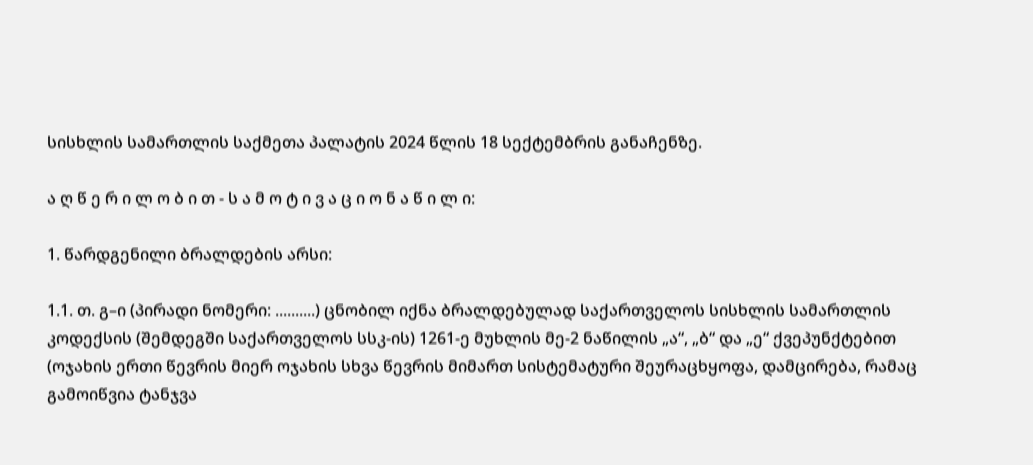სისხლის სამართლის საქმეთა პალატის 2024 წლის 18 სექტემბრის განაჩენზე.

ა ღ წ ე რ ი ლ ო ბ ი თ - ს ა მ ო ტ ი ვ ა ც ი ო ნ ა წ ი ლ ი:

1. წარდგენილი ბრალდების არსი:

1.1. თ. გ–ი (პირადი ნომერი: ..........) ცნობილ იქნა ბრალდებულად საქართველოს სისხლის სამართლის კოდექსის (შემდეგში საქართველოს სსკ-ის) 1261-ე მუხლის მე-2 ნაწილის „ა“, „ბ“ და „ე“ ქვეპუნქტებით (ოჯახის ერთი წევრის მიერ ოჯახის სხვა წევრის მიმართ სისტემატური შეურაცხყოფა, დამცირება, რამაც გამოიწვია ტანჯვა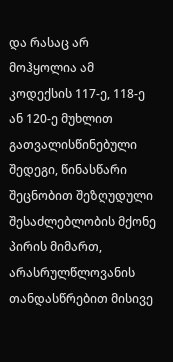და რასაც არ მოჰყოლია ამ კოდექსის 117-ე, 118-ე ან 120-ე მუხლით გათვალისწინებული შედეგი, წინასწარი შეცნობით შეზღუდული შესაძლებლობის მქონე პირის მიმართ, არასრულწლოვანის თანდასწრებით მისივე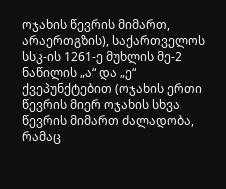ოჯახის წევრის მიმართ, არაერთგზის), საქართველოს სსკ-ის 1261-ე მუხლის მე-2 ნაწილის „ა“ და „ე“ ქვეპუნქტებით (ოჯახის ერთი წევრის მიერ ოჯახის სხვა წევრის მიმართ ძალადობა, რამაც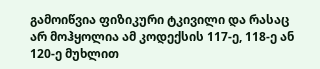გამოიწვია ფიზიკური ტკივილი და რასაც არ მოჰყოლია ამ კოდექსის 117-ე, 118-ე ან 120-ე მუხლით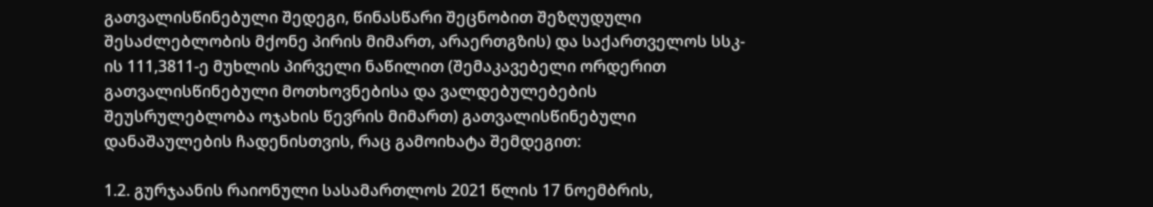გათვალისწინებული შედეგი, წინასწარი შეცნობით შეზღუდული შესაძლებლობის მქონე პირის მიმართ, არაერთგზის) და საქართველოს სსკ-ის 111,3811-ე მუხლის პირველი ნაწილით (შემაკავებელი ორდერით გათვალისწინებული მოთხოვნებისა და ვალდებულებების შეუსრულებლობა ოჯახის წევრის მიმართ) გათვალისწინებული დანაშაულების ჩადენისთვის, რაც გამოიხატა შემდეგით:

1.2. გურჯაანის რაიონული სასამართლოს 2021 წლის 17 ნოემბრის,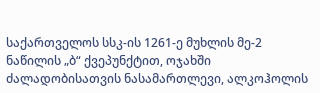საქართველოს სსკ-ის 1261-ე მუხლის მე-2 ნაწილის „ბ“ ქვეპუნქტით, ოჯახში ძალადობისათვის ნასამართლევი, ალკოჰოლის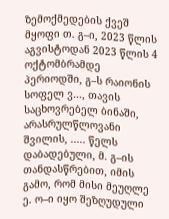ზემოქმედების ქვეშ მყოფი თ. გ–ი, 2023 წლის აგვისტოდან 2023 წლის 4 ოქტომბრამდე პერიოდში, გ–ს რაიონის სოფელ ვ..., თავის საცხოვრებელ ბინაში, არასრულწლოვანი შვილის, ..... წელს დაბადებული, მ. გ–ის თანდასწრებით, იმის გამო, რომ მისი მეუღლე ე. ო–ი იყო შეზღუდული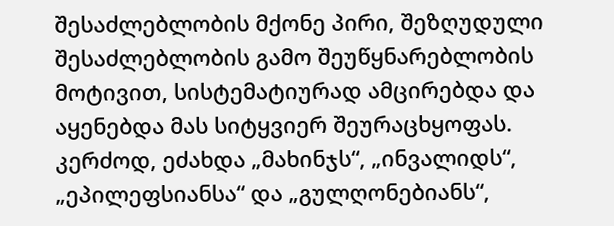შესაძლებლობის მქონე პირი, შეზღუდული შესაძლებლობის გამო შეუწყნარებლობის მოტივით, სისტემატიურად ამცირებდა და აყენებდა მას სიტყვიერ შეურაცხყოფას. კერძოდ, ეძახდა „მახინჯს“, „ინვალიდს“, „ეპილეფსიანსა“ და „გულღონებიანს“,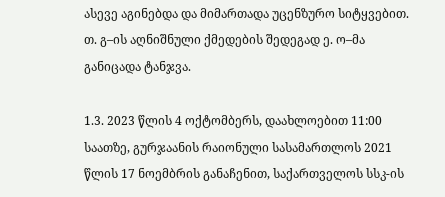ასევე აგინებდა და მიმართადა უცენზურო სიტყვებით. თ. გ–ის აღნიშნული ქმედების შედეგად ე. ო–მა განიცადა ტანჯვა.

1.3. 2023 წლის 4 ოქტომბერს, დაახლოებით 11:00 საათზე, გურჯაანის რაიონული სასამართლოს 2021 წლის 17 ნოემბრის განაჩენით, საქართველოს სსკ-ის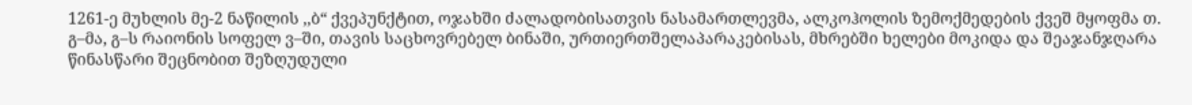1261-ე მუხლის მე-2 ნაწილის ,,ბ“ ქვეპუნქტით, ოჯახში ძალადობისათვის ნასამართლევმა, ალკოჰოლის ზემოქმედების ქვეშ მყოფმა თ. გ–მა, გ–ს რაიონის სოფელ ვ–ში, თავის საცხოვრებელ ბინაში, ურთიერთშელაპარაკებისას, მხრებში ხელები მოკიდა და შეაჯანჯღარა წინასწარი შეცნობით შეზღუდული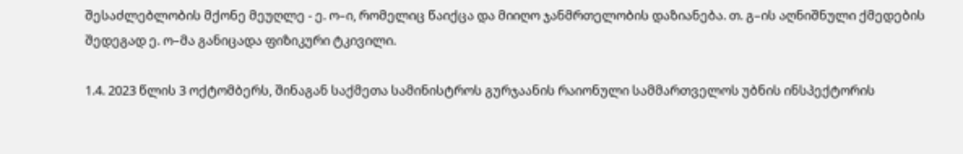შესაძლებლობის მქონე მეუღლე - ე. ო–ი, რომელიც წაიქცა და მიიღო ჯანმრთელობის დაზიანება. თ. გ–ის აღნიშნული ქმედების შედეგად ე. ო–მა განიცადა ფიზიკური ტკივილი.

1.4. 2023 წლის 3 ოქტომბერს, შინაგან საქმეთა სამინისტროს გურჯაანის რაიონული სამმართველოს უბნის ინსპექტორის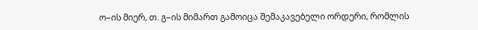ო–ის მიერ, თ. გ–ის მიმართ გამოიცა შემაკავებელი ორდერი, რომლის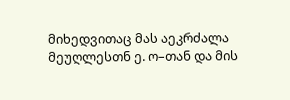მიხედვითაც მას აეკრძალა მეუღლესთნ ე. ო–თან და მის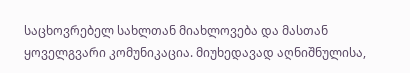საცხოვრებელ სახლთან მიახლოვება და მასთან ყოველგვარი კომუნიკაცია. მიუხედავად აღნიშნულისა,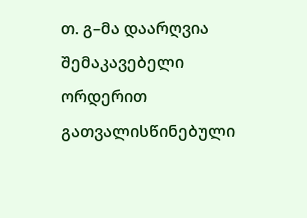თ. გ–მა დაარღვია შემაკავებელი ორდერით გათვალისწინებული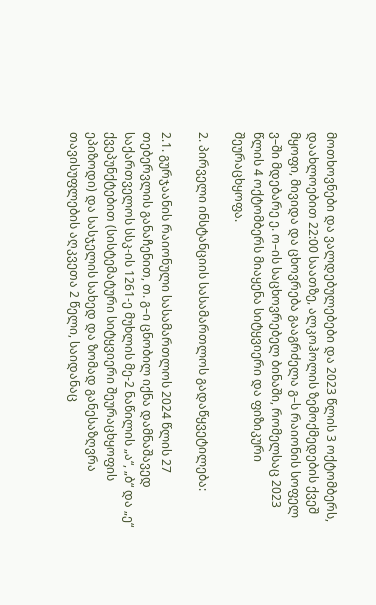მოთხოვნები და ვალდებულებები და 2023 წლის 3 ოქტომბერს, დაახლოებით 22:00 საათზე, ალკოჰოლის ზემოქმედების ქვეშ მყოფი, მივიდა და ცხოვრება გააგრძელა გ–ს რაიონის სოფელ ვ–ში მდებარე ე. ო–ის საცხოვრებელ ბინაში, რომელსაც 2023 წლის 4 ოქტომბერს მიაყენა სიტყვიერი და ფიზიკური შეურაცხყოფა.

2. პირველი ინსტანციის სასამართლოს გადაწყვეტილება:

2.1. გურჯაანის რაიონული სასამართლოს 2024 წლის 27 თებერვლის განაჩენით, თ. გ–ი ცნობილ იქნა დამნაშავედ საქართველოს სსკ-ის 1261-ე მუხლის მე-2 ნაწილის „ა“, „ბ“ და „ე“ ქვეპუნქტებით (სისტემატური სიტყვიერი შეურაცხყოფის ეპიზოდი) და სასჯელის სახედ და ზომად განესაზღვრა თავისუფლების აღკვეთა 2 წელი, საიდანაც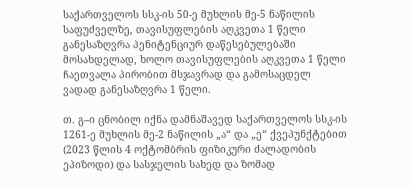საქართველოს სსკ-ის 50-ე მუხლის მე-5 ნაწილის საფუძველზე, თავისუფლების აღკვეთა 1 წელი განესაზღვრა პენიტენციურ დაწესებულებაში მოსახდელად, ხოლო თავისუფლების აღკვეთა 1 წელი ჩაეთვალა პირობით მსჯავრად და გამოსაცდელ ვადად განესაზღვრა 1 წელი.

თ. გ–ი ცნობილ იქნა დამნაშავედ საქართველოს სსკ-ის 1261-ე მუხლის მე-2 ნაწილის „ა“ და „ე“ ქვეპუნქტებით (2023 წლის 4 ოქტომბრის ფიზიკური ძალადობის ეპიზოდი) და სასჯელის სახედ და ზომად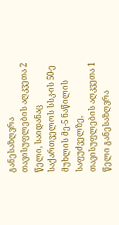განესაზღვრა თავისუფლების აღკვეთა 2 წელი, საიდანაც საქართველოს სსკ-ის 50-ე მუხლის მე-5 ნაწილის საფუძველზე, თავისუფლების აღკვეთა 1 წელი განესაზღვრა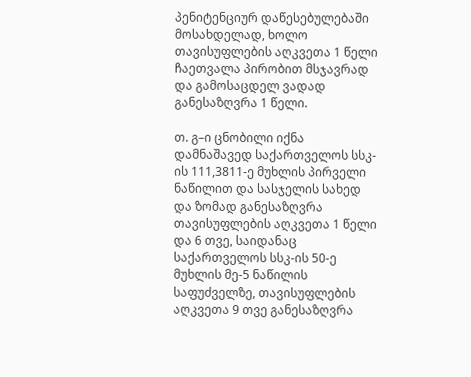პენიტენციურ დაწესებულებაში მოსახდელად, ხოლო თავისუფლების აღკვეთა 1 წელი ჩაეთვალა პირობით მსჯავრად და გამოსაცდელ ვადად განესაზღვრა 1 წელი.

თ. გ–ი ცნობილი იქნა დამნაშავედ საქართველოს სსკ-ის 111,3811-ე მუხლის პირველი ნაწილით და სასჯელის სახედ და ზომად განესაზღვრა თავისუფლების აღკვეთა 1 წელი და 6 თვე, საიდანაც საქართველოს სსკ-ის 50-ე მუხლის მე-5 ნაწილის საფუძველზე, თავისუფლების აღკვეთა 9 თვე განესაზღვრა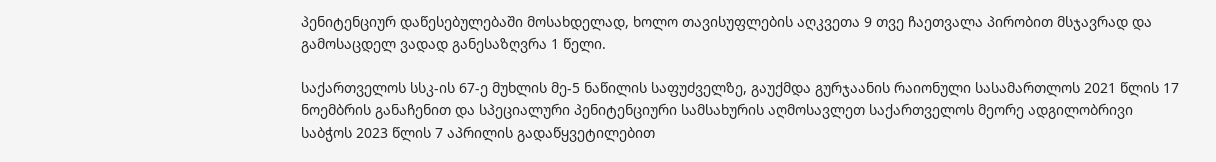პენიტენციურ დაწესებულებაში მოსახდელად, ხოლო თავისუფლების აღკვეთა 9 თვე ჩაეთვალა პირობით მსჯავრად და გამოსაცდელ ვადად განესაზღვრა 1 წელი.

საქართველოს სსკ-ის 67-ე მუხლის მე-5 ნაწილის საფუძველზე, გაუქმდა გურჯაანის რაიონული სასამართლოს 2021 წლის 17 ნოემბრის განაჩენით და სპეციალური პენიტენციური სამსახურის აღმოსავლეთ საქართველოს მეორე ადგილობრივი საბჭოს 2023 წლის 7 აპრილის გადაწყვეტილებით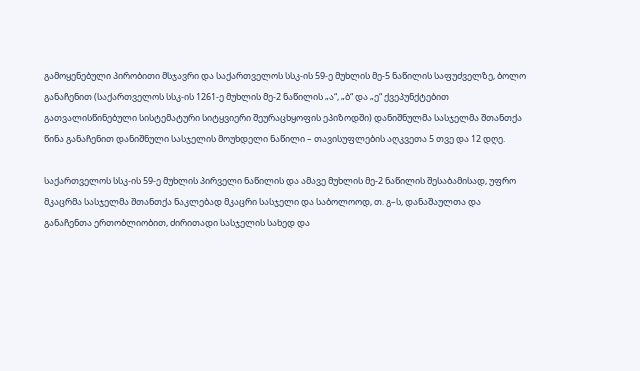გამოყენებული პირობითი მსჯავრი და საქართველოს სსკ-ის 59-ე მუხლის მე-5 ნაწილის საფუძველზე, ბოლო განაჩენით (საქართველოს სსკ-ის 1261-ე მუხლის მე-2 ნაწილის „ა“, „ბ“ და „ე“ ქვეპუნქტებით გათვალისწინებული სისტემატური სიტყვიერი შეურაცხყოფის ეპიზოდში) დანიშნულმა სასჯელმა შთანთქა წინა განაჩენით დანიშნული სასჯელის მოუხდელი ნაწილი – თავისუფლების აღკვეთა 5 თვე და 12 დღე.

საქართველოს სსკ-ის 59-ე მუხლის პირველი ნაწილის და ამავე მუხლის მე-2 ნაწილის შესაბამისად, უფრო მკაცრმა სასჯელმა შთანთქა ნაკლებად მკაცრი სასჯელი და საბოლოოდ, თ. გ–ს, დანაშაულთა და განაჩენთა ერთობლიობით, ძირითადი სასჯელის სახედ და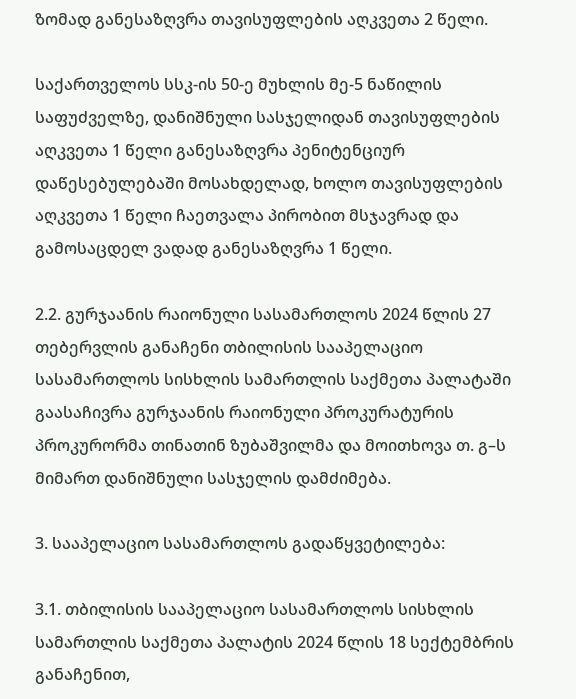ზომად განესაზღვრა თავისუფლების აღკვეთა 2 წელი.

საქართველოს სსკ-ის 50-ე მუხლის მე-5 ნაწილის საფუძველზე, დანიშნული სასჯელიდან თავისუფლების აღკვეთა 1 წელი განესაზღვრა პენიტენციურ დაწესებულებაში მოსახდელად, ხოლო თავისუფლების აღკვეთა 1 წელი ჩაეთვალა პირობით მსჯავრად და გამოსაცდელ ვადად განესაზღვრა 1 წელი.

2.2. გურჯაანის რაიონული სასამართლოს 2024 წლის 27 თებერვლის განაჩენი თბილისის სააპელაციო სასამართლოს სისხლის სამართლის საქმეთა პალატაში გაასაჩივრა გურჯაანის რაიონული პროკურატურის პროკურორმა თინათინ ზუბაშვილმა და მოითხოვა თ. გ–ს მიმართ დანიშნული სასჯელის დამძიმება.

3. სააპელაციო სასამართლოს გადაწყვეტილება:

3.1. თბილისის სააპელაციო სასამართლოს სისხლის სამართლის საქმეთა პალატის 2024 წლის 18 სექტემბრის განაჩენით,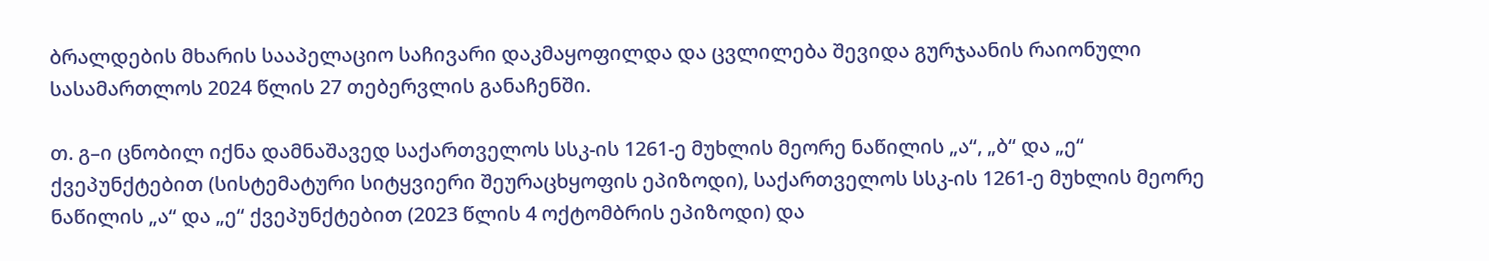ბრალდების მხარის სააპელაციო საჩივარი დაკმაყოფილდა და ცვლილება შევიდა გურჯაანის რაიონული სასამართლოს 2024 წლის 27 თებერვლის განაჩენში.

თ. გ–ი ცნობილ იქნა დამნაშავედ საქართველოს სსკ-ის 1261-ე მუხლის მეორე ნაწილის „ა“, „ბ“ და „ე“ ქვეპუნქტებით (სისტემატური სიტყვიერი შეურაცხყოფის ეპიზოდი), საქართველოს სსკ-ის 1261-ე მუხლის მეორე ნაწილის „ა“ და „ე“ ქვეპუნქტებით (2023 წლის 4 ოქტომბრის ეპიზოდი) და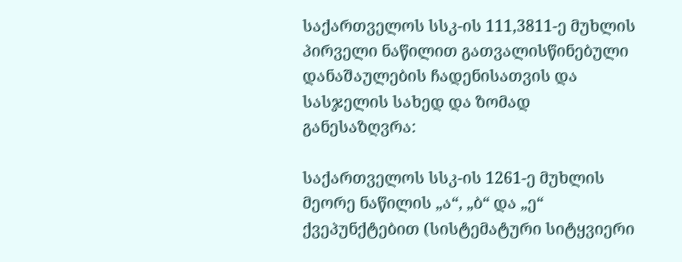საქართველოს სსკ-ის 111,3811-ე მუხლის პირველი ნაწილით გათვალისწინებული დანაშაულების ჩადენისათვის და სასჯელის სახედ და ზომად განესაზღვრა:

საქართველოს სსკ-ის 1261-ე მუხლის მეორე ნაწილის „ა“, „ბ“ და „ე“ ქვეპუნქტებით (სისტემატური სიტყვიერი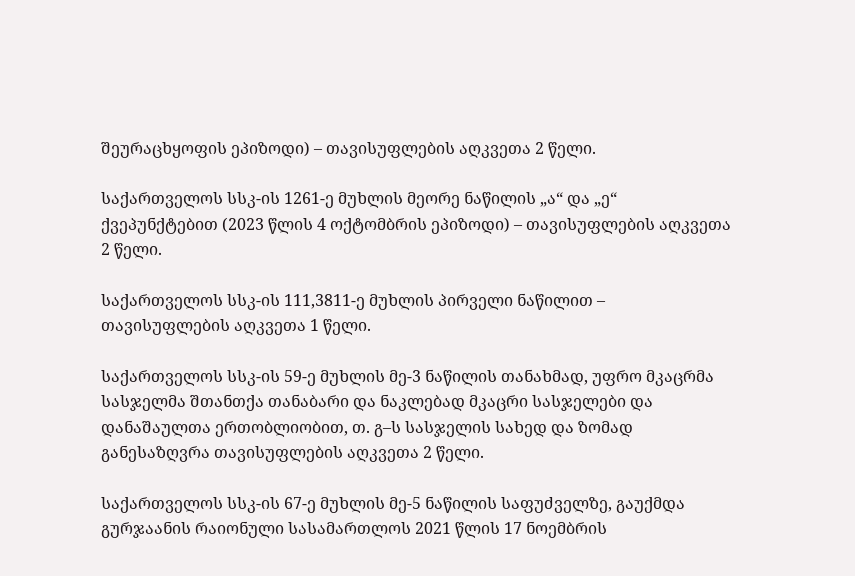შეურაცხყოფის ეპიზოდი) – თავისუფლების აღკვეთა 2 წელი.

საქართველოს სსკ-ის 1261-ე მუხლის მეორე ნაწილის „ა“ და „ე“ ქვეპუნქტებით (2023 წლის 4 ოქტომბრის ეპიზოდი) – თავისუფლების აღკვეთა 2 წელი.

საქართველოს სსკ-ის 111,3811-ე მუხლის პირველი ნაწილით – თავისუფლების აღკვეთა 1 წელი.

საქართველოს სსკ-ის 59-ე მუხლის მე-3 ნაწილის თანახმად, უფრო მკაცრმა სასჯელმა შთანთქა თანაბარი და ნაკლებად მკაცრი სასჯელები და დანაშაულთა ერთობლიობით, თ. გ–ს სასჯელის სახედ და ზომად განესაზღვრა თავისუფლების აღკვეთა 2 წელი.

საქართველოს სსკ-ის 67-ე მუხლის მე-5 ნაწილის საფუძველზე, გაუქმდა გურჯაანის რაიონული სასამართლოს 2021 წლის 17 ნოემბრის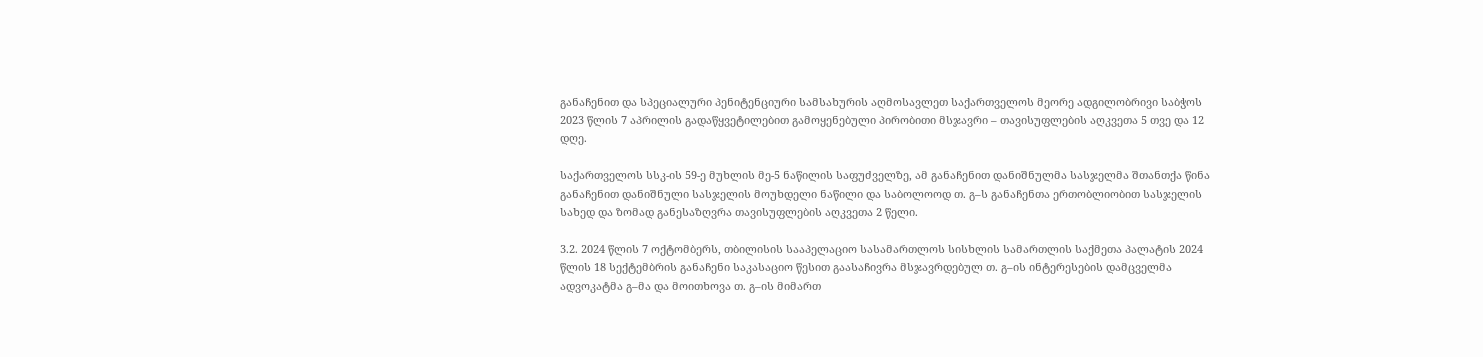განაჩენით და სპეციალური პენიტენციური სამსახურის აღმოსავლეთ საქართველოს მეორე ადგილობრივი საბჭოს 2023 წლის 7 აპრილის გადაწყვეტილებით გამოყენებული პირობითი მსჯავრი – თავისუფლების აღკვეთა 5 თვე და 12 დღე.

საქართველოს სსკ-ის 59-ე მუხლის მე-5 ნაწილის საფუძველზე, ამ განაჩენით დანიშნულმა სასჯელმა შთანთქა წინა განაჩენით დანიშნული სასჯელის მოუხდელი ნაწილი და საბოლოოდ თ. გ–ს განაჩენთა ერთობლიობით სასჯელის სახედ და ზომად განესაზღვრა თავისუფლების აღკვეთა 2 წელი.

3.2. 2024 წლის 7 ოქტომბერს, თბილისის სააპელაციო სასამართლოს სისხლის სამართლის საქმეთა პალატის 2024 წლის 18 სექტემბრის განაჩენი საკასაციო წესით გაასაჩივრა მსჯავრდებულ თ. გ–ის ინტერესების დამცველმა ადვოკატმა გ–მა და მოითხოვა თ. გ–ის მიმართ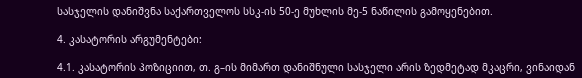სასჯელის დანიშვნა საქართველოს სსკ-ის 50-ე მუხლის მე-5 ნაწილის გამოყენებით.

4. კასატორის არგუმენტები:

4.1. კასატორის პოზიციით, თ. გ–ის მიმართ დანიშნული სასჯელი არის ზედმეტად მკაცრი, ვინაიდან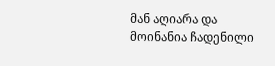მან აღიარა და მოინანია ჩადენილი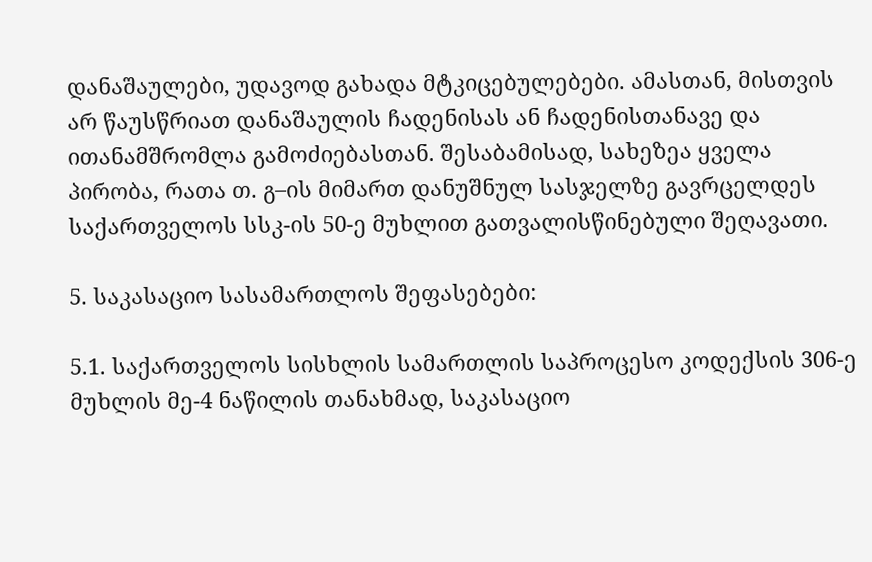დანაშაულები, უდავოდ გახადა მტკიცებულებები. ამასთან, მისთვის არ წაუსწრიათ დანაშაულის ჩადენისას ან ჩადენისთანავე და ითანამშრომლა გამოძიებასთან. შესაბამისად, სახეზეა ყველა პირობა, რათა თ. გ–ის მიმართ დანუშნულ სასჯელზე გავრცელდეს საქართველოს სსკ-ის 50-ე მუხლით გათვალისწინებული შეღავათი.

5. საკასაციო სასამართლოს შეფასებები:

5.1. საქართველოს სისხლის სამართლის საპროცესო კოდექსის 306-ე მუხლის მე-4 ნაწილის თანახმად, საკასაციო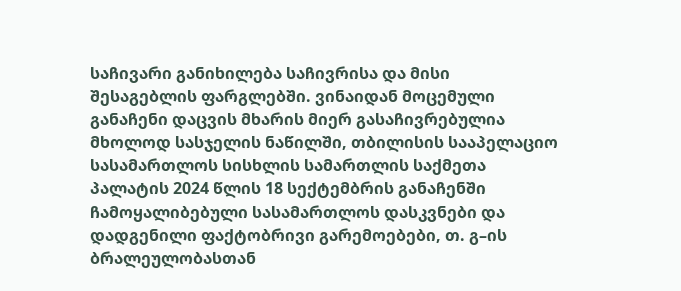საჩივარი განიხილება საჩივრისა და მისი შესაგებლის ფარგლებში. ვინაიდან მოცემული განაჩენი დაცვის მხარის მიერ გასაჩივრებულია მხოლოდ სასჯელის ნაწილში, თბილისის სააპელაციო სასამართლოს სისხლის სამართლის საქმეთა პალატის 2024 წლის 18 სექტემბრის განაჩენში ჩამოყალიბებული სასამართლოს დასკვნები და დადგენილი ფაქტობრივი გარემოებები, თ. გ–ის ბრალეულობასთან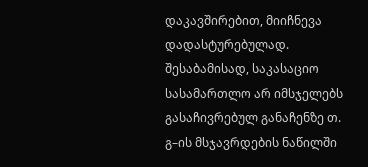დაკავშირებით, მიიჩნევა დადასტურებულად. შესაბამისად, საკასაციო სასამართლო არ იმსჯელებს გასაჩივრებულ განაჩენზე თ. გ–ის მსჯავრდების ნაწილში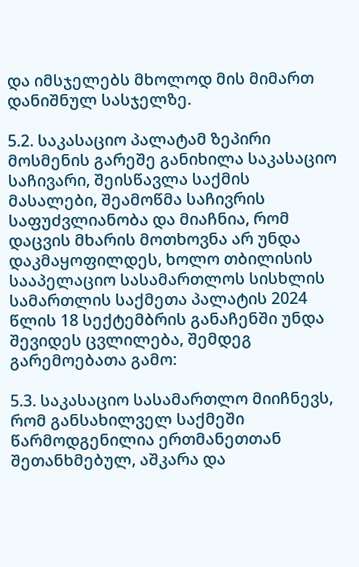და იმსჯელებს მხოლოდ მის მიმართ დანიშნულ სასჯელზე.

5.2. საკასაციო პალატამ ზეპირი მოსმენის გარეშე განიხილა საკასაციო საჩივარი, შეისწავლა საქმის მასალები, შეამოწმა საჩივრის საფუძვლიანობა და მიაჩნია, რომ დაცვის მხარის მოთხოვნა არ უნდა დაკმაყოფილდეს, ხოლო თბილისის სააპელაციო სასამართლოს სისხლის სამართლის საქმეთა პალატის 2024 წლის 18 სექტემბრის განაჩენში უნდა შევიდეს ცვლილება, შემდეგ გარემოებათა გამო:

5.3. საკასაციო სასამართლო მიიჩნევს, რომ განსახილველ საქმეში წარმოდგენილია ერთმანეთთან შეთანხმებულ, აშკარა და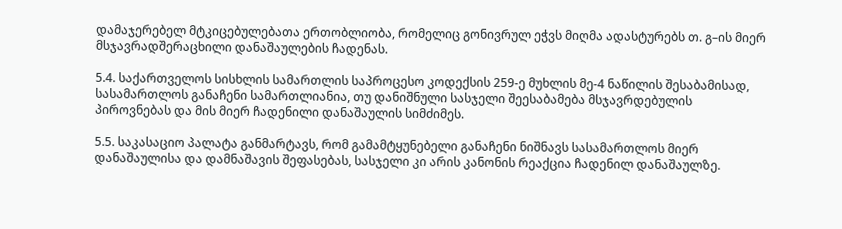დამაჯერებელ მტკიცებულებათა ერთობლიობა, რომელიც გონივრულ ეჭვს მიღმა ადასტურებს თ. გ–ის მიერ მსჯავრადშერაცხილი დანაშაულების ჩადენას.

5.4. საქართველოს სისხლის სამართლის საპროცესო კოდექსის 259-ე მუხლის მე-4 ნაწილის შესაბამისად, სასამართლოს განაჩენი სამართლიანია, თუ დანიშნული სასჯელი შეესაბამება მსჯავრდებულის პიროვნებას და მის მიერ ჩადენილი დანაშაულის სიმძიმეს.

5.5. საკასაციო პალატა განმარტავს, რომ გამამტყუნებელი განაჩენი ნიშნავს სასამართლოს მიერ დანაშაულისა და დამნაშავის შეფასებას, სასჯელი კი არის კანონის რეაქცია ჩადენილ დანაშაულზე.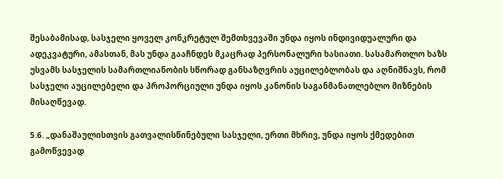შესაბამისად, სასჯელი ყოველ კონკრეტულ შემთხვევაში უნდა იყოს ინდივიდუალური და ადეკვატური, ამასთან, მას უნდა გააჩნდეს მკაცრად პერსონალური ხასიათი. სასამართლო ხაზს უსვამს სასჯელის სამართლიანობის სწორად განსაზღვრის აუცილებლობას და აღნიშნავს, რომ სასჯელი აუცილებელი და პროპორციული უნდა იყოს კანონის საგანმანათლებლო მიზნების მისაღწევად.

5.6. „დანაშაულისთვის გათვალისწინებული სასჯელი, ერთი მხრივ, უნდა იყოს ქმედებით გამოწვევად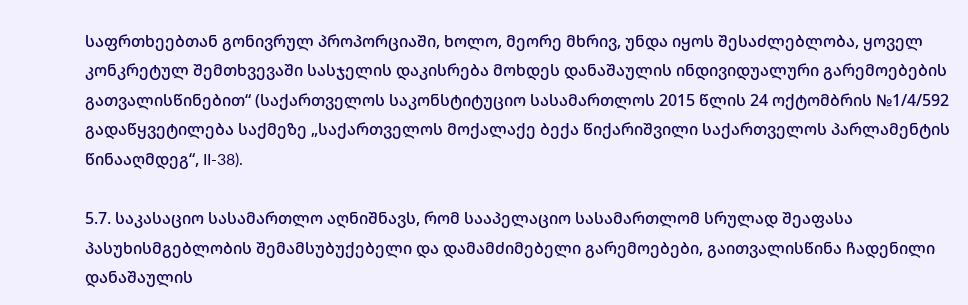საფრთხეებთან გონივრულ პროპორციაში, ხოლო, მეორე მხრივ, უნდა იყოს შესაძლებლობა, ყოველ კონკრეტულ შემთხვევაში სასჯელის დაკისრება მოხდეს დანაშაულის ინდივიდუალური გარემოებების გათვალისწინებით“ (საქართველოს საკონსტიტუციო სასამართლოს 2015 წლის 24 ოქტომბრის №1/4/592 გადაწყვეტილება საქმეზე „საქართველოს მოქალაქე ბექა წიქარიშვილი საქართველოს პარლამენტის წინააღმდეგ“, II-38).

5.7. საკასაციო სასამართლო აღნიშნავს, რომ სააპელაციო სასამართლომ სრულად შეაფასა პასუხისმგებლობის შემამსუბუქებელი და დამამძიმებელი გარემოებები, გაითვალისწინა ჩადენილი დანაშაულის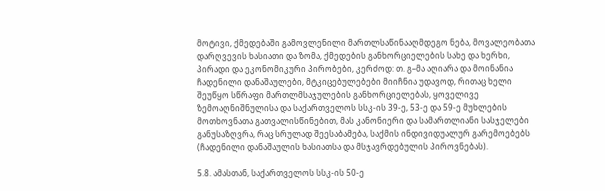მოტივი, ქმედებაში გამოვლენილი მართლსაწინააღმდეგო ნება, მოვალეობათა დარღვევის ხასიათი და ზომა, ქმედების განხორციელების სახე და ხერხი, პირადი და ეკონომიკური პირობები, კერძოდ: თ. გ–მა აღიარა და მოინანია ჩადენილი დანაშაულები, მტკიცებულებები მიიჩნია უდავოდ, რითაც ხელი შეუწყო სწრაფი მართლმსაჯულების განხორციელებას, ყოველივე ზემოაღნიშნულისა და საქართველოს სსკ-ის 39-ე, 53-ე და 59-ე მუხლების მოთხოვნათა გათვალისწინებით, მას კანონიერი და სამართლიანი სასჯელები განუსაზღვრა, რაც სრულად შეესაბამება, საქმის ინდივიდუალურ გარემოებებს (ჩადენილი დანაშაულის ხასიათსა და მსჯავრდებულის პიროვნებას).

5.8. ამასთან, საქართველოს სსკ-ის 50-ე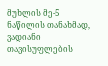მუხლის მე-5 ნაწილის თანახმად, ვადიანი თავისუფლების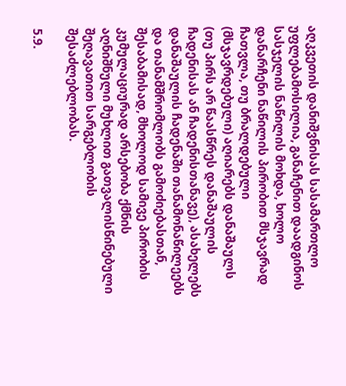აღკვეთის დანიშვნისას სასამართლო უფლებამოსილია, განაჩენით დაადგინოს სასჯელის ნაწილის მოხდა, ხოლო დანარჩენი ნაწილის პირობით მსჯავრად ჩათვლა, თუ ბრალდებული (მსჯავრდებული) აღიარებს დანაშაულს (თუ პირს არ წაასწრეს დანაშაულის ჩადენისას ან ჩადენისთანავე), ასახელებს დანაშაულის ჩადენაში თანამონაწილეებს და თანამშრომლობს გამოძიებასთან, შესაბამისად, მხოლოდ სამივე პირობის კუმულაციურად არსებობა ქმნის აღნიშნული მუხლით გათვალისწინებული შეღავათით სარგებლობის შესაძლებლობას.

5.9.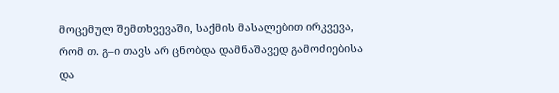მოცემულ შემთხვევაში, საქმის მასალებით ირკვევა, რომ თ. გ–ი თავს არ ცნობდა დამნაშავედ გამოძიებისა და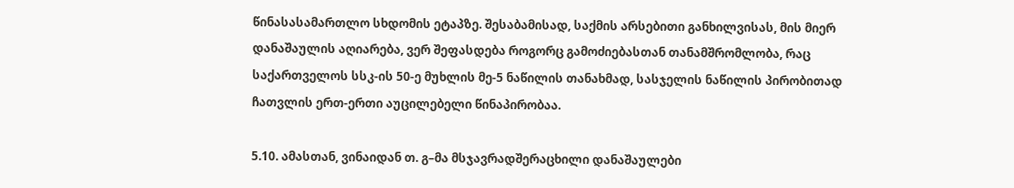წინასასამართლო სხდომის ეტაპზე. შესაბამისად, საქმის არსებითი განხილვისას, მის მიერ დანაშაულის აღიარება, ვერ შეფასდება როგორც გამოძიებასთან თანამშრომლობა, რაც საქართველოს სსკ-ის 50-ე მუხლის მე-5 ნაწილის თანახმად, სასჯელის ნაწილის პირობითად ჩათვლის ერთ-ერთი აუცილებელი წინაპირობაა.

5.10. ამასთან, ვინაიდან თ. გ–მა მსჯავრადშერაცხილი დანაშაულები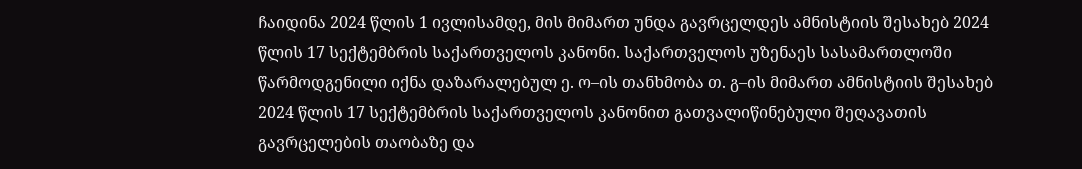ჩაიდინა 2024 წლის 1 ივლისამდე, მის მიმართ უნდა გავრცელდეს ამნისტიის შესახებ 2024 წლის 17 სექტემბრის საქართველოს კანონი. საქართველოს უზენაეს სასამართლოში წარმოდგენილი იქნა დაზარალებულ ე. ო–ის თანხმობა თ. გ–ის მიმართ ამნისტიის შესახებ 2024 წლის 17 სექტემბრის საქართველოს კანონით გათვალიწინებული შეღავათის გავრცელების თაობაზე და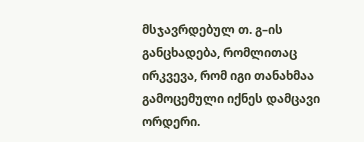მსჯავრდებულ თ. გ–ის განცხადება, რომლითაც ირკვევა, რომ იგი თანახმაა გამოცემული იქნეს დამცავი ორდერი.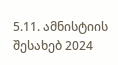5.11. ამნისტიის შესახებ 2024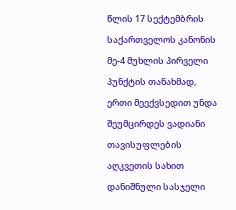წლის 17 სექტემბრის საქართველოს კანონის მე-4 მუხლის პირველი პუნქტის თანახმად, ერთი მეექვსედით უნდა შეუმცირდეს ვადიანი თავისუფლების აღკვეთის სახით დანიშნული სასჯელი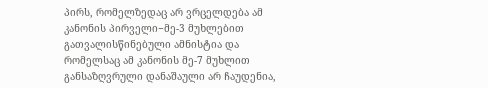პირს, რომელზედაც არ ვრცელდება ამ კანონის პირველი−მე-3 მუხლებით გათვალისწინებული ამნისტია და რომელსაც ამ კანონის მე-7 მუხლით განსაზღვრული დანაშაული არ ჩაუდენია,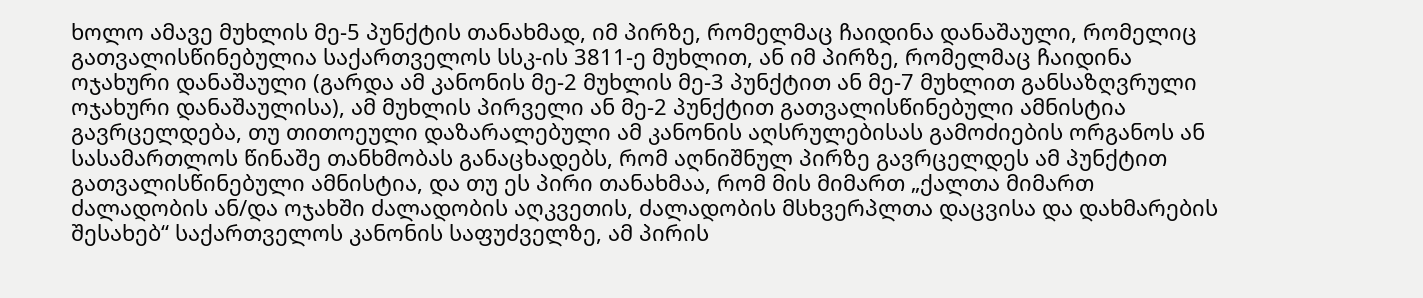ხოლო ამავე მუხლის მე-5 პუნქტის თანახმად, იმ პირზე, რომელმაც ჩაიდინა დანაშაული, რომელიც გათვალისწინებულია საქართველოს სსკ-ის 3811-ე მუხლით, ან იმ პირზე, რომელმაც ჩაიდინა ოჯახური დანაშაული (გარდა ამ კანონის მე-2 მუხლის მე-3 პუნქტით ან მე-7 მუხლით განსაზღვრული ოჯახური დანაშაულისა), ამ მუხლის პირველი ან მე-2 პუნქტით გათვალისწინებული ამნისტია გავრცელდება, თუ თითოეული დაზარალებული ამ კანონის აღსრულებისას გამოძიების ორგანოს ან სასამართლოს წინაშე თანხმობას განაცხადებს, რომ აღნიშნულ პირზე გავრცელდეს ამ პუნქტით გათვალისწინებული ამნისტია, და თუ ეს პირი თანახმაა, რომ მის მიმართ „ქალთა მიმართ ძალადობის ან/და ოჯახში ძალადობის აღკვეთის, ძალადობის მსხვერპლთა დაცვისა და დახმარების შესახებ“ საქართველოს კანონის საფუძველზე, ამ პირის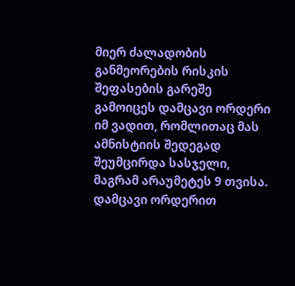მიერ ძალადობის განმეორების რისკის შეფასების გარეშე გამოიცეს დამცავი ორდერი იმ ვადით, რომლითაც მას ამნისტიის შედეგად შეუმცირდა სასჯელი, მაგრამ არაუმეტეს 9 თვისა. დამცავი ორდერით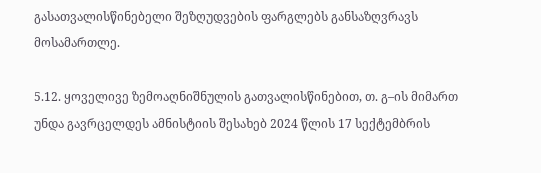გასათვალისწინებელი შეზღუდვების ფარგლებს განსაზღვრავს მოსამართლე.

5.12. ყოველივე ზემოაღნიშნულის გათვალისწინებით, თ. გ–ის მიმართ უნდა გავრცელდეს ამნისტიის შესახებ 2024 წლის 17 სექტემბრის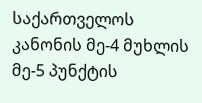საქართველოს კანონის მე-4 მუხლის მე-5 პუნქტის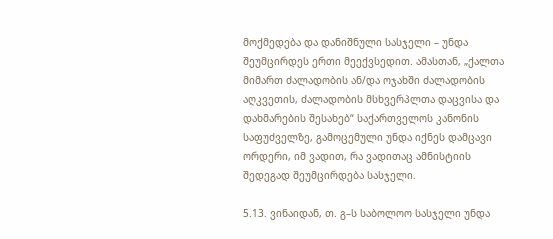მოქმედება და დანიშნული სასჯელი – უნდა შეუმცირდეს ერთი მეექვსედით. ამასთან, „ქალთა მიმართ ძალადობის ან/და ოჯახში ძალადობის აღკვეთის, ძალადობის მსხვერპლთა დაცვისა და დახმარების შესახებ“ საქართველოს კანონის საფუძველზე, გამოცემული უნდა იქნეს დამცავი ორდერი, იმ ვადით, რა ვადითაც ამნისტიის შედეგად შეუმცირდება სასჯელი.

5.13. ვინაიდან, თ. გ–ს საბოლოო სასჯელი უნდა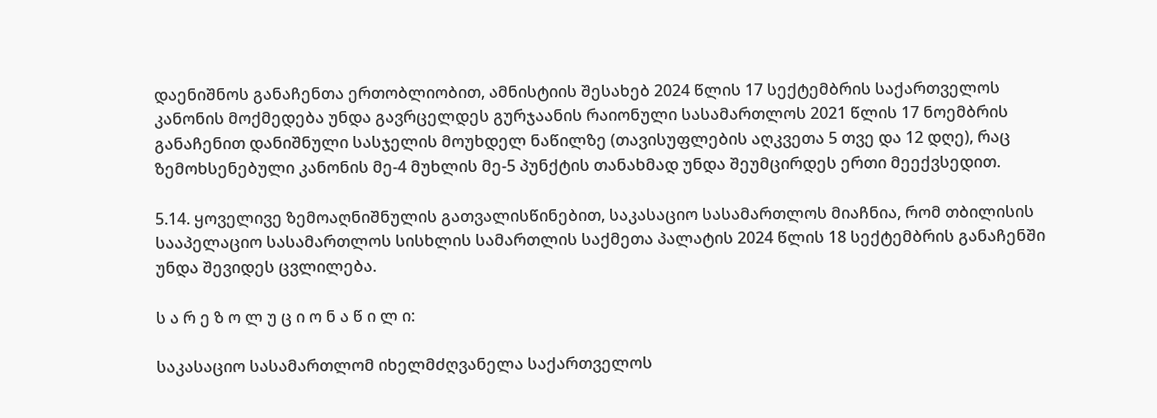დაენიშნოს განაჩენთა ერთობლიობით, ამნისტიის შესახებ 2024 წლის 17 სექტემბრის საქართველოს კანონის მოქმედება უნდა გავრცელდეს გურჯაანის რაიონული სასამართლოს 2021 წლის 17 ნოემბრის განაჩენით დანიშნული სასჯელის მოუხდელ ნაწილზე (თავისუფლების აღკვეთა 5 თვე და 12 დღე), რაც ზემოხსენებული კანონის მე-4 მუხლის მე-5 პუნქტის თანახმად უნდა შეუმცირდეს ერთი მეექვსედით.

5.14. ყოველივე ზემოაღნიშნულის გათვალისწინებით, საკასაციო სასამართლოს მიაჩნია, რომ თბილისის სააპელაციო სასამართლოს სისხლის სამართლის საქმეთა პალატის 2024 წლის 18 სექტემბრის განაჩენში უნდა შევიდეს ცვლილება.

ს ა რ ე ზ ო ლ უ ც ი ო ნ ა წ ი ლ ი:

საკასაციო სასამართლომ იხელმძღვანელა საქართველოს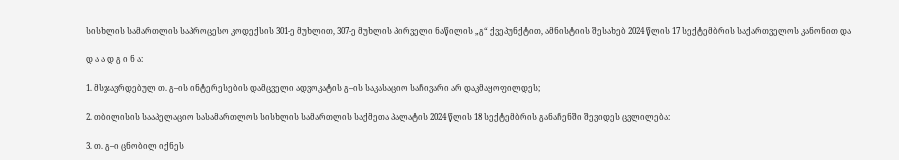სისხლის სამართლის საპროცესო კოდექსის 301-ე მუხლით, 307-ე მუხლის პირველი ნაწილის „გ“ ქვეპუნქტით, ამნისტიის შესახებ 2024 წლის 17 სექტემბრის საქართველოს კანონით და

დ ა ა დ გ ი ნ ა:

1. მსჯავრდებულ თ. გ–ის ინტერესების დამცველი ადვოკატის გ–ის საკასაციო საჩივარი არ დაკმაყოფილდეს;

2. თბილისის სააპელაციო სასამართლოს სისხლის სამართლის საქმეთა პალატის 2024 წლის 18 სექტემბრის განაჩენში შევიდეს ცვლილება:

3. თ. გ–ი ცნობილ იქნეს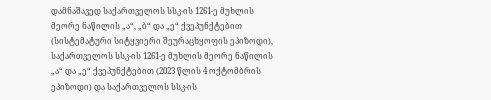დამნაშავედ საქართველოს სსკ-ის 1261-ე მუხლის მეორე ნაწილის „ა“, „ბ“ და „ე“ ქვეპუნქტებით (სისტემატური სიტყვიერი შეურაცხყოფის ეპიზოდი), საქართველოს სსკ-ის 1261-ე მუხლის მეორე ნაწილის „ა“ და „ე“ ქვეპუნქტებით (2023 წლის 4 ოქტომბრის ეპიზოდი) და საქართველოს სსკ-ის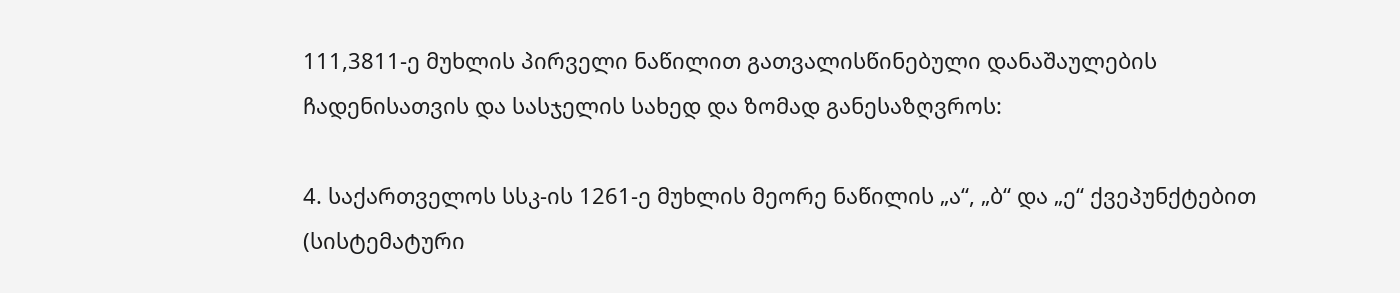111,3811-ე მუხლის პირველი ნაწილით გათვალისწინებული დანაშაულების ჩადენისათვის და სასჯელის სახედ და ზომად განესაზღვროს:

4. საქართველოს სსკ-ის 1261-ე მუხლის მეორე ნაწილის „ა“, „ბ“ და „ე“ ქვეპუნქტებით (სისტემატური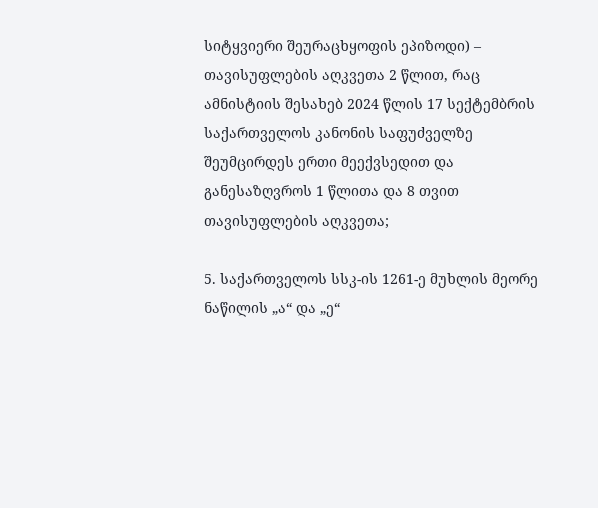სიტყვიერი შეურაცხყოფის ეპიზოდი) – თავისუფლების აღკვეთა 2 წლით, რაც ამნისტიის შესახებ 2024 წლის 17 სექტემბრის საქართველოს კანონის საფუძველზე შეუმცირდეს ერთი მეექვსედით და განესაზღვროს 1 წლითა და 8 თვით თავისუფლების აღკვეთა;

5. საქართველოს სსკ-ის 1261-ე მუხლის მეორე ნაწილის „ა“ და „ე“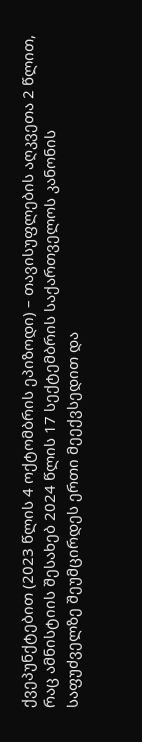ქვეპუნქტებით (2023 წლის 4 ოქტომბრის ეპიზოდი) – თავისუფლების აღკვეთა 2 წლით, რაც ამნისტიის შესახებ 2024 წლის 17 სექტემბრის საქართველოს კანონის საფუძველზე შეუმცირდეს ერთი მეექვსედით და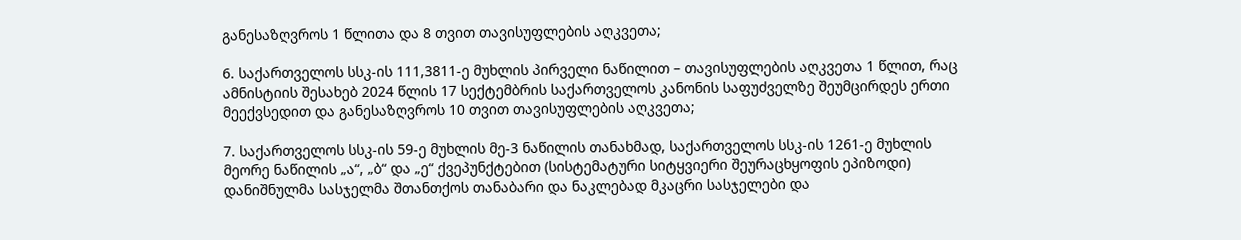განესაზღვროს 1 წლითა და 8 თვით თავისუფლების აღკვეთა;

6. საქართველოს სსკ-ის 111,3811-ე მუხლის პირველი ნაწილით – თავისუფლების აღკვეთა 1 წლით, რაც ამნისტიის შესახებ 2024 წლის 17 სექტემბრის საქართველოს კანონის საფუძველზე შეუმცირდეს ერთი მეექვსედით და განესაზღვროს 10 თვით თავისუფლების აღკვეთა;

7. საქართველოს სსკ-ის 59-ე მუხლის მე-3 ნაწილის თანახმად, საქართველოს სსკ-ის 1261-ე მუხლის მეორე ნაწილის „ა“, „ბ“ და „ე“ ქვეპუნქტებით (სისტემატური სიტყვიერი შეურაცხყოფის ეპიზოდი) დანიშნულმა სასჯელმა შთანთქოს თანაბარი და ნაკლებად მკაცრი სასჯელები და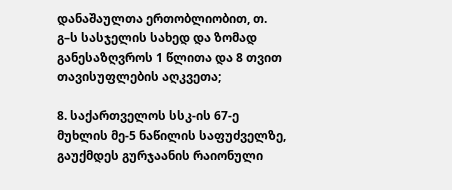დანაშაულთა ერთობლიობით, თ. გ–ს სასჯელის სახედ და ზომად განესაზღვროს 1 წლითა და 8 თვით თავისუფლების აღკვეთა;

8. საქართველოს სსკ-ის 67-ე მუხლის მე-5 ნაწილის საფუძველზე, გაუქმდეს გურჯაანის რაიონული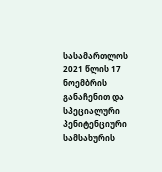სასამართლოს 2021 წლის 17 ნოემბრის განაჩენით და სპეციალური პენიტენციური სამსახურის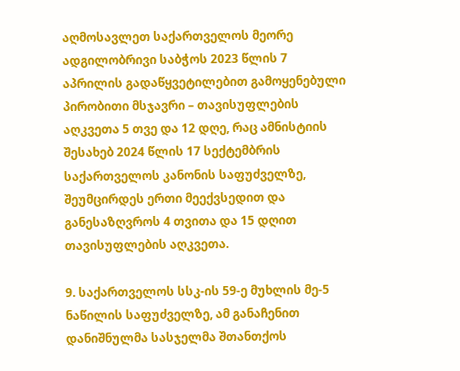აღმოსავლეთ საქართველოს მეორე ადგილობრივი საბჭოს 2023 წლის 7 აპრილის გადაწყვეტილებით გამოყენებული პირობითი მსჯავრი – თავისუფლების აღკვეთა 5 თვე და 12 დღე, რაც ამნისტიის შესახებ 2024 წლის 17 სექტემბრის საქართველოს კანონის საფუძველზე, შეუმცირდეს ერთი მეექვსედით და განესაზღვროს 4 თვითა და 15 დღით თავისუფლების აღკვეთა.

9. საქართველოს სსკ-ის 59-ე მუხლის მე-5 ნაწილის საფუძველზე, ამ განაჩენით დანიშნულმა სასჯელმა შთანთქოს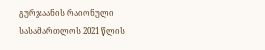გურჯაანის რაიონული სასამართლოს 2021 წლის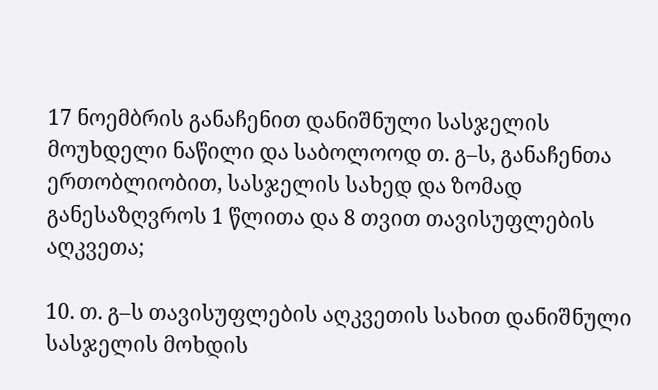17 ნოემბრის განაჩენით დანიშნული სასჯელის მოუხდელი ნაწილი და საბოლოოდ თ. გ–ს, განაჩენთა ერთობლიობით, სასჯელის სახედ და ზომად განესაზღვროს 1 წლითა და 8 თვით თავისუფლების აღკვეთა;

10. თ. გ–ს თავისუფლების აღკვეთის სახით დანიშნული სასჯელის მოხდის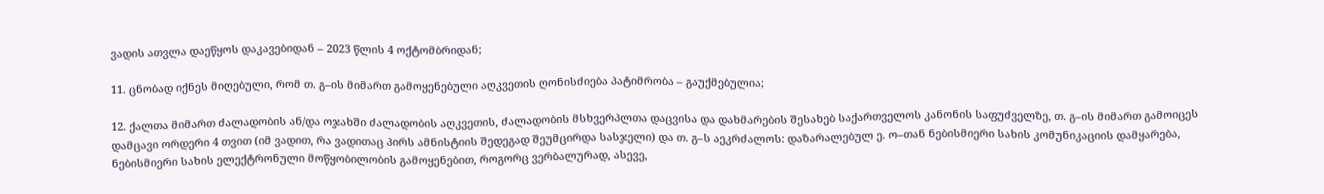ვადის ათვლა დაეწყოს დაკავებიდან – 2023 წლის 4 ოქტომბრიდან;

11. ცნობად იქნეს მიღებული, რომ თ. გ–ის მიმართ გამოყენებული აღკვეთის ღონისძიება პატიმრობა – გაუქმებულია;

12. ქალთა მიმართ ძალადობის ან/და ოჯახში ძალადობის აღკვეთის, ძალადობის მსხვერპლთა დაცვისა და დახმარების შესახებ საქართველოს კანონის საფუძველზე, თ. გ–ის მიმართ გამოიცეს დამცავი ორდერი 4 თვით (იმ ვადით, რა ვადითაც პირს ამნისტიის შედეგად შეუმცირდა სასჯელი) და თ. გ–ს აეკრძალოს: დაზარალებულ ე. ო–თან ნებისმიერი სახის კომუნიკაციის დამყარება, ნებისმიერი სახის ელექტრონული მოწყობილობის გამოყენებით, როგორც ვერბალურად, ასევე,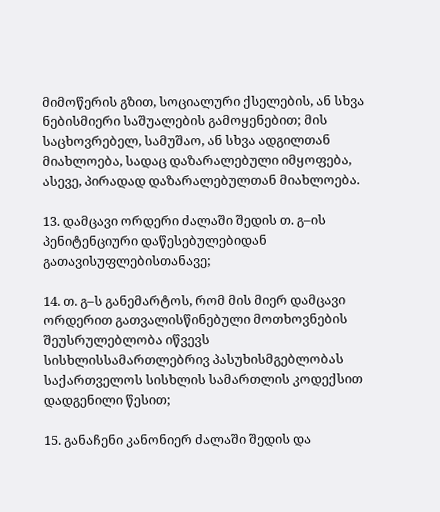მიმოწერის გზით, სოციალური ქსელების, ან სხვა ნებისმიერი საშუალების გამოყენებით; მის საცხოვრებელ, სამუშაო, ან სხვა ადგილთან მიახლოება, სადაც დაზარალებული იმყოფება, ასევე, პირადად დაზარალებულთან მიახლოება.

13. დამცავი ორდერი ძალაში შედის თ. გ–ის პენიტენციური დაწესებულებიდან გათავისუფლებისთანავე;

14. თ. გ–ს განემარტოს, რომ მის მიერ დამცავი ორდერით გათვალისწინებული მოთხოვნების შეუსრულებლობა იწვევს სისხლისსამართლებრივ პასუხისმგებლობას საქართველოს სისხლის სამართლის კოდექსით დადგენილი წესით;

15. განაჩენი კანონიერ ძალაში შედის და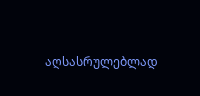აღსასრულებლად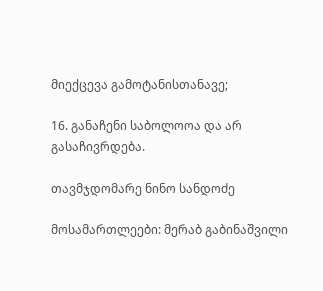მიექცევა გამოტანისთანავე;

16. განაჩენი საბოლოოა და არ გასაჩივრდება.

თავმჯდომარე ნინო სანდოძე

მოსამართლეები: მერაბ გაბინაშვილი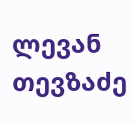ლევან თევზაძე